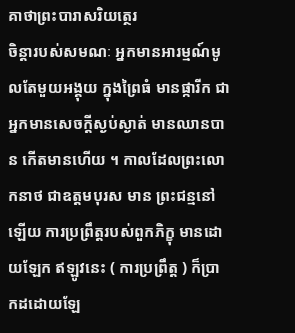គាថាព្រះបារាសរិយត្ថេរ
ចិន្តារបស់សមណៈ អ្នកមានអារម្មណ៍មូលតែមួយអង្គុយ ក្នុងព្រៃធំ មានផ្ការីក ជាអ្នកមានសេចក្តីស្ងប់ស្ងាត់ មានឈានបាន កើតមានហើយ ។ កាលដែលព្រះលោកនាថ ជាឧត្តមបុរស មាន ព្រះជន្មនៅឡើយ ការប្រព្រឹត្តរបស់ពួកភិក្ខុ មានដោយឡែក ឥឡូវនេះ ( ការប្រព្រឹត្ត ) ក៏ប្រាកដដោយឡែ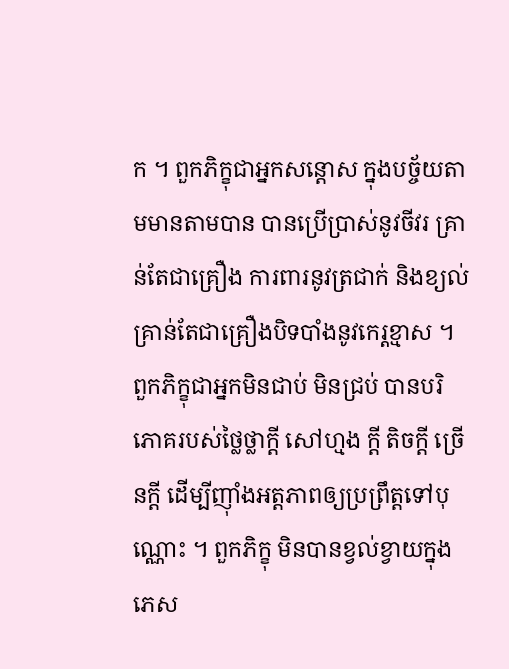ក ។ ពួកភិក្ខុជាអ្នកសន្តោស ក្នុងបច្ច័យតាមមានតាមបាន បានប្រើប្រាស់នូវចីវរ គ្រាន់តែជាគ្រឿង ការពារនូវត្រជាក់ និងខ្យល់ គ្រាន់តែជាគ្រឿងបិទបាំងនូវកេរ្តខ្មាស ។ ពួកភិក្ខុជាអ្នកមិនជាប់ មិនជ្រប់ បានបរិភោគរបស់ថ្លៃថ្លាក្តី សៅហ្មង ក្តី តិចក្តី ច្រើនក្តី ដើម្បីញ៉ាំងអត្តភាពឲ្យប្រព្រឹត្តទៅបុណ្ណោះ ។ ពួកភិក្ខុ មិនបានខ្វល់ខ្វាយក្នុងភេស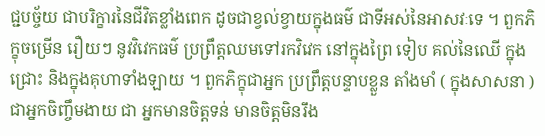ជ្ជបច្ច័យ ជាបរិក្ខារនៃជីវិតខ្លាំងពេក ដូចជាខ្វល់ខ្វាយក្នុងធម៌ ជាទីអស់នៃអាសវៈទេ ។ ពួកភិក្ខុចម្រើន រឿយៗ នូវវិវេកធម៌ ប្រព្រឹត្តឈមទៅរកវិវេក នៅក្នុងព្រៃ ទៀប គល់នៃឈើ ក្នុងជ្រោះ និងក្នុងគុហាទាំងឡាយ ។ ពួកភិក្ខុជាអ្នក ប្រព្រឹត្តបន្ទាបខ្លួន តាំងមាំ ( ក្នុងសាសនា ) ជាអ្នកចិញ្ចឹមងាយ ជា អ្នកមានចិត្តទន់ មានចិត្តមិនរឹង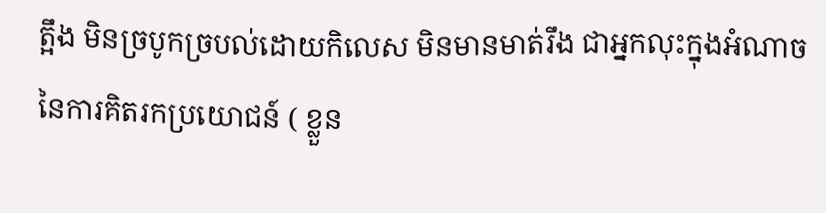ត្អឹង មិនច្របូកច្របល់ដោយកិលេស មិនមានមាត់រឹង ជាអ្នកលុះក្នុងអំណាចនៃការគិតរកប្រយោជន៍ ( ខ្លួន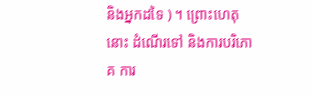និងអ្នកដទៃ ) ។ ព្រោះហេតុនោះ ដំណើរទៅ និងការបរិភោគ ការ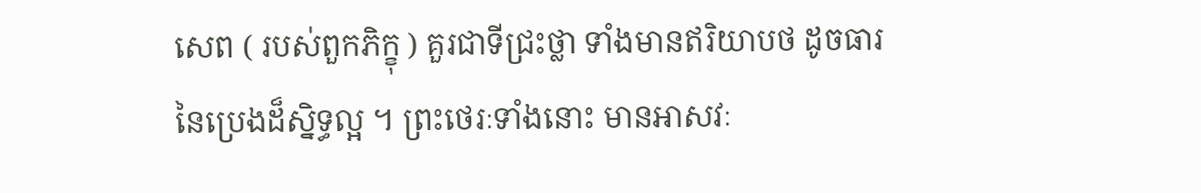សេព ( របស់ពួកភិក្ខុ ) គួរជាទីជ្រះថ្លា ទាំងមានឥរិយាបថ ដូចធារនៃប្រេងដ៏ស្និទ្ធល្អ ។ ព្រះថេរៈទាំងនោះ មានអាសវៈ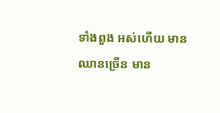ទាំងពួង អស់ហើយ មានឈានច្រើន មាន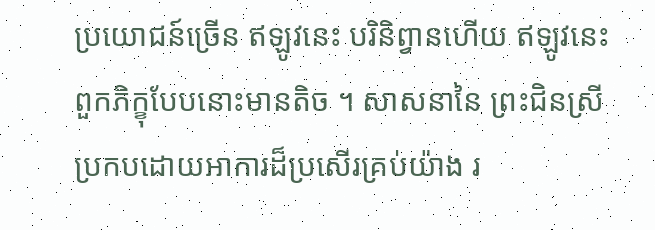ប្រយោជន៍ច្រើន ឥឡូវនេះ បរិនិព្វានហើយ ឥឡូវនេះ ពួកភិក្ខុបែបនោះមានតិច ។ សាសនានៃ ព្រះជិនស្រី ប្រកបដោយអាការដ៏ប្រសើរគ្រប់យ៉ាង រ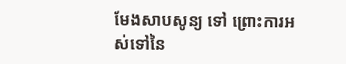មែងសាបសូន្យ ទៅ ព្រោះការអស់ទៅនៃ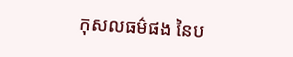កុសលធម៌ផង នៃប